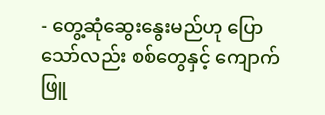- တွေ့ဆုံဆွေးနွေးမည်ဟု ပြောသော်လည်း စစ်တွေနှင့် ကျောက်ဖြူ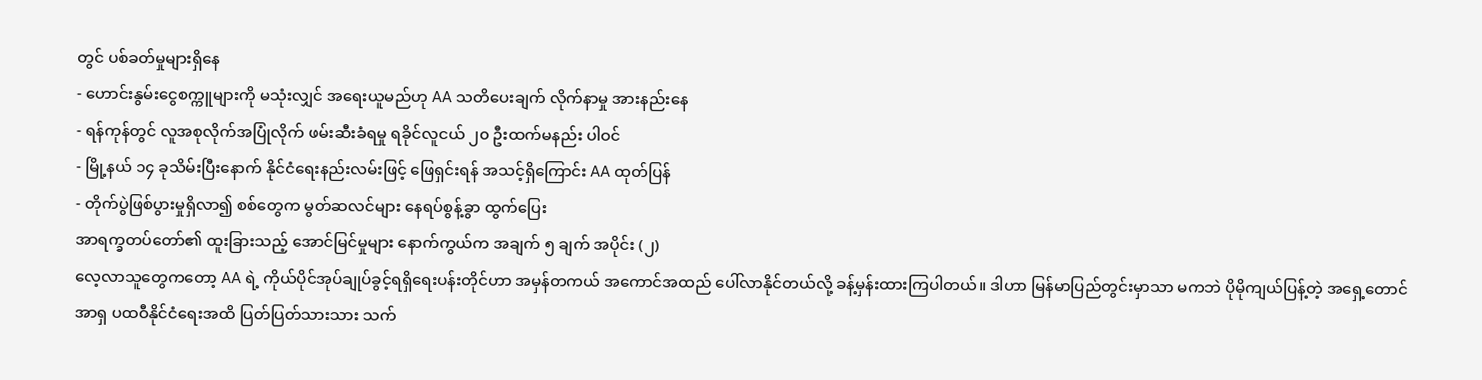တွင် ပစ်ခတ်မှုများရှိနေ
- ဟောင်းနွမ်းငွေစက္ကူများကို မသုံးလျှင် အရေးယူမည်ဟု AA သတိပေးချက် လိုက်နာမှု အားနည်းနေ
- ရန်ကုန်တွင် လူအစုလိုက်အပြုံလိုက် ဖမ်းဆီးခံရမှု ရခိုင်လူငယ် ၂၀ ဦးထက်မနည်း ပါဝင်
- မြို့နယ် ၁၄ ခုသိမ်းပြီးနောက် နိုင်ငံရေးနည်းလမ်းဖြင့် ဖြေရှင်းရန် အသင့်ရှိကြောင်း AA ထုတ်ပြန်
- တိုက်ပွဲဖြစ်ပွားမှုရှိလာ၍ စစ်တွေက မွတ်ဆလင်များ နေရပ်စွန့်ခွာ ထွက်ပြေး
အာရက္ခတပ်တော်၏ ထူးခြားသည့် အောင်မြင်မှုများ နောက်ကွယ်က အချက် ၅ ချက် အပိုင်း (၂)
လေ့လာသူတွေကတော့ AA ရဲ့ ကိုယ်ပိုင်အုပ်ချုပ်ခွင့်ရရှိရေးပန်းတိုင်ဟာ အမှန်တကယ် အကောင်အထည် ပေါ်လာနိုင်တယ်လို့ ခန့်မှန်းထားကြပါတယ်။ ဒါဟာ မြန်မာပြည်တွင်းမှာသာ မကဘဲ ပိုမိုကျယ်ပြန့်တဲ့ အရှေ့တောင်အာရှ ပထဝီနိုင်ငံရေးအထိ ပြတ်ပြတ်သားသား သက်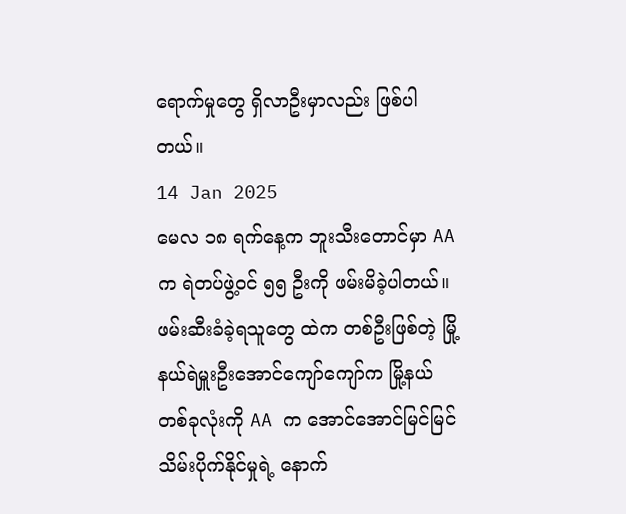ရောက်မှုတွေ ရှိလာဦးမှာလည်း ဖြစ်ပါတယ်။
14 Jan 2025
မေလ ၁၈ ရက်နေ့က ဘူးသီးတောင်မှာ AA က ရဲတပ်ဖွဲ့ဝင် ၅၅ ဦးကို ဖမ်းမိခဲ့ပါတယ်။ ဖမ်းဆီးခံခဲ့ရသူတွေ ထဲက တစ်ဦးဖြစ်တဲ့ မြို့နယ်ရဲမှူးဦးအောင်ကျော်ကျော်က မြို့နယ်တစ်ခုလုံးကို AA က အောင်အောင်မြင်မြင် သိမ်းပိုက်နိုင်မှုရဲ့ နောက်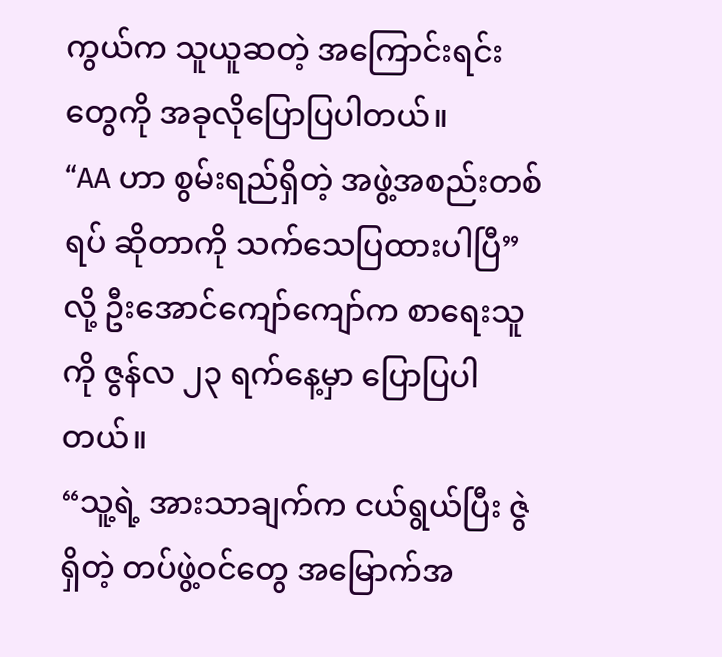ကွယ်က သူယူဆတဲ့ အကြောင်းရင်းတွေကို အခုလိုပြောပြပါတယ်။
“AA ဟာ စွမ်းရည်ရှိတဲ့ အဖွဲ့အစည်းတစ်ရပ် ဆိုတာကို သက်သေပြထားပါပြီ” လို့ ဦးအောင်ကျော်ကျော်က စာရေးသူကို ဇွန်လ ၂၃ ရက်နေ့မှာ ပြောပြပါတယ်။
“သူ့ရဲ့ အားသာချက်က ငယ်ရွယ်ပြီး ဇွဲရှိတဲ့ တပ်ဖွဲ့ဝင်တွေ အမြောက်အ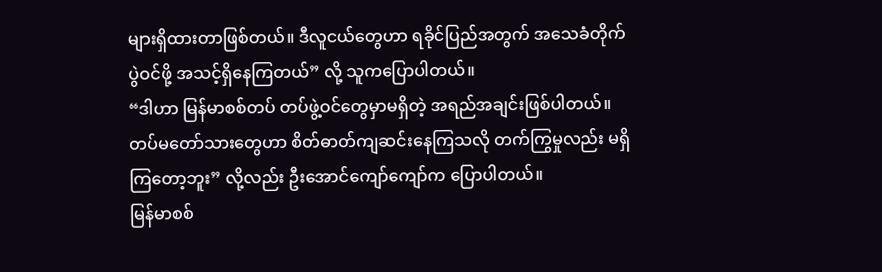များရှိထားတာဖြစ်တယ်။ ဒီလူငယ်တွေဟာ ရခိုင်ပြည်အတွက် အသေခံတိုက်ပွဲဝင်ဖို့ အသင့်ရှိနေကြတယ်” လို့ သူကပြောပါတယ်။
“ဒါဟာ မြန်မာစစ်တပ် တပ်ဖွဲ့ဝင်တွေမှာမရှိတဲ့ အရည်အချင်းဖြစ်ပါတယ်။ တပ်မတော်သားတွေဟာ စိတ်ဓာတ်ကျဆင်းနေကြသလို တက်ကြွမှုလည်း မရှိကြတော့ဘူး” လို့လည်း ဦးအောင်ကျော်ကျော်က ပြောပါတယ်။
မြန်မာစစ်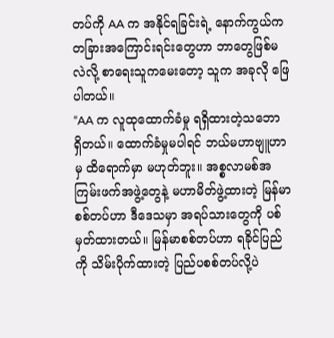တပ်ကို AA က အနိုင်ရခြင်းရဲ့ နောက်ကွယ်က တခြားအကြောင်းရင်းတွေဟာ ဘာတွေဖြစ်မလဲလို့ စာရေးသူကမေးတော့ သူက အခုလို ဖြေပါတယ်။
“AA က လူထုထောက်ခံမှု ရရှိထားတဲ့သဘော ရှိတယ်။ ထောက်ခံမှုမပါရင် ဘယ်မဟာဗျူဟာမှ ထိရောက်မှာ မဟုတ်ဘူး။ အစ္စလာမစ်အကြမ်းဖက်အဖွဲ့တွေနဲ့ မဟာမိတ်ဖွဲ့ထားတဲ့ မြန်မာစစ်တပ်ဟာ ဒီဒေသမှာ အရပ်သားတွေကို ပစ်မှတ်ထားတယ်။ မြန်မာစစ်တပ်ဟာ ရခိုင်ပြည်ကို သိမ်းပိုက်ထားတဲ့ ပြည်ပစစ်တပ်လို့ပဲ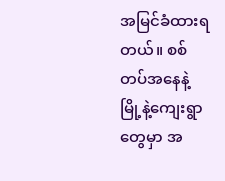အမြင်ခံထားရတယ်။ စစ်တပ်အနေနဲ့ မြို့နဲ့ကျေးရွာတွေမှာ အ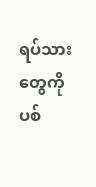ရပ်သားတွေကို ပစ်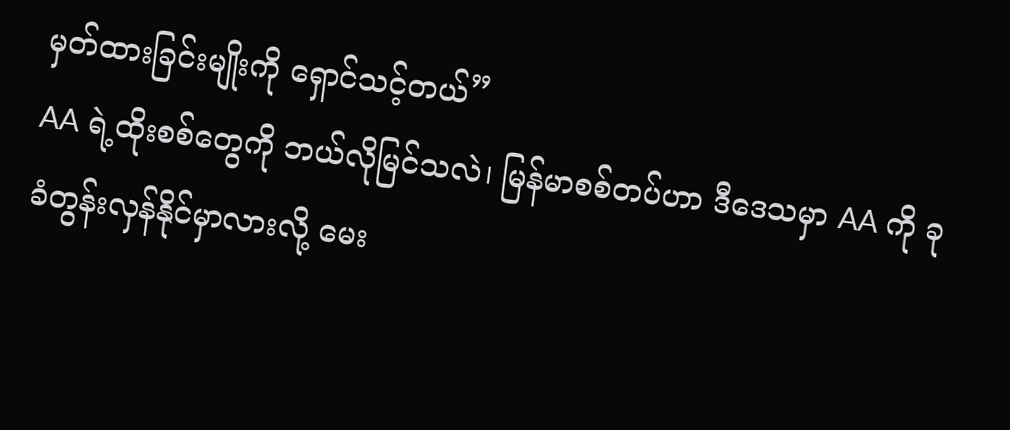မှတ်ထားခြင်းမျိုးကို ရှောင်သင့်တယ်”
AA ရဲ့ထိုးစစ်တွေကို ဘယ်လိုမြင်သလဲ၊ မြန်မာစစ်တပ်ဟာ ဒီဒေသမှာ AA ကို ခုခံတွန်းလှန်နိုင်မှာလားလို့ မေး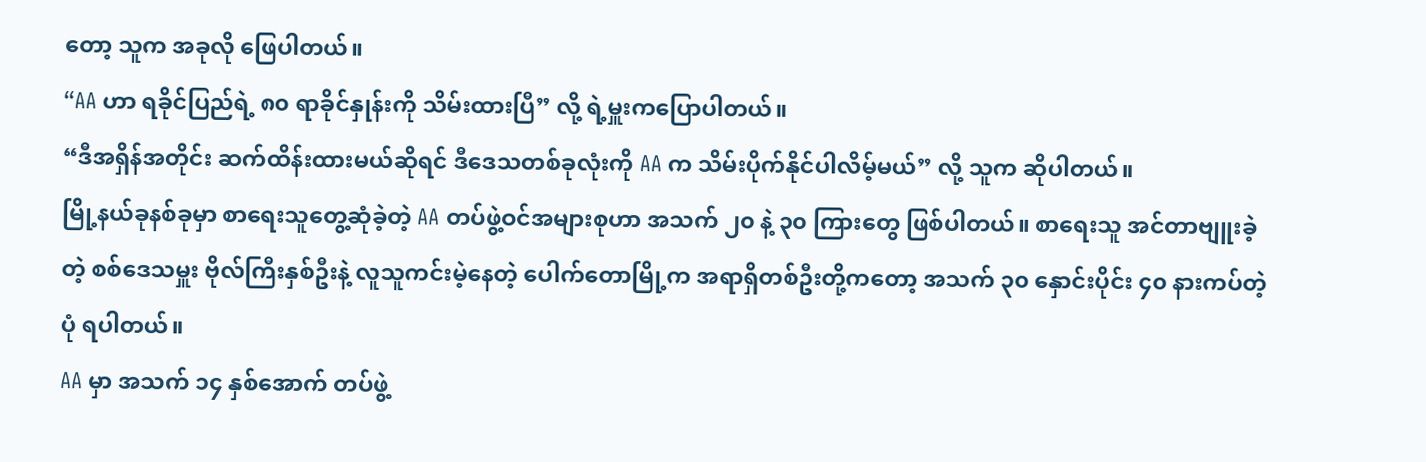တော့ သူက အခုလို ဖြေပါတယ်။
“AA ဟာ ရခိုင်ပြည်ရဲ့ ၈၀ ရာခိုင်နှုန်းကို သိမ်းထားပြီ” လို့ ရဲ့မှူးကပြောပါတယ်။
“ဒီအရှိန်အတိုင်း ဆက်ထိန်းထားမယ်ဆိုရင် ဒီဒေသတစ်ခုလုံးကို AA က သိမ်းပိုက်နိုင်ပါလိမ့်မယ်” လို့ သူက ဆိုပါတယ်။
မြို့နယ်ခုနစ်ခုမှာ စာရေးသူတွေ့ဆုံခဲ့တဲ့ AA တပ်ဖွဲ့ဝင်အများစုဟာ အသက် ၂၀ နဲ့ ၃၀ ကြားတွေ ဖြစ်ပါတယ်။ စာရေးသူ အင်တာဗျူးခဲ့တဲ့ စစ်ဒေသမှူး ဗိုလ်ကြီးနှစ်ဦးနဲ့ လူသူကင်းမဲ့နေတဲ့ ပေါက်တောမြို့က အရာရှိတစ်ဦးတို့ကတော့ အသက် ၃၀ နှောင်းပိုင်း ၄၀ နားကပ်တဲ့ပုံ ရပါတယ်။
AA မှာ အသက် ၁၄ နှစ်အောက် တပ်ဖွဲ့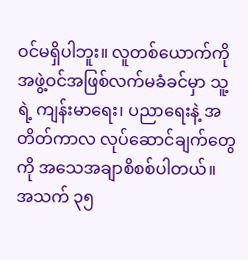ဝင်မရှိပါဘူး။ လူတစ်ယောက်ကို အဖွဲ့ဝင်အဖြစ်လက်မခံခင်မှာ သူ့ရဲ့ ကျန်းမာရေး၊ ပညာရေးနဲ့ အတိတ်ကာလ လုပ်ဆောင်ချက်တွေကို အသေအချာစိစစ်ပါတယ်။ အသက် ၃၅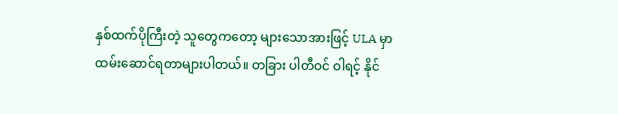နှစ်ထက်ပိုကြီးတဲ့ သူတွေကတော့ များသောအားဖြင့် ULA မှာ ထမ်းဆောင်ရတာများပါတယ်။ တခြား ပါတီဝင် ဝါရင့် နိုင်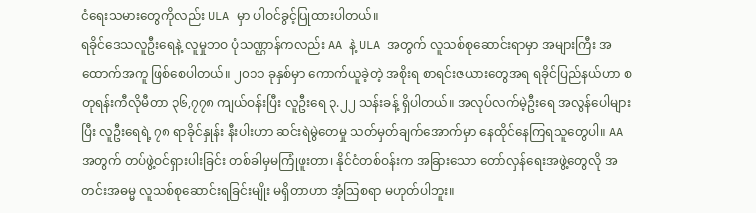ငံရေးသမားတွေကိုလည်း ULA မှာ ပါဝင်ခွင့်ပြုထားပါတယ်။
ရခိုင်ဒေသလူဦးရေနဲ့ လူမှုဘဝ ပုံသဏ္ဌာန်ကလည်း AA နဲ့ ULA အတွက် လူသစ်စုဆောင်းရာမှာ အများကြီး အထောက်အကူ ဖြစ်စေပါတယ်။ ၂၀၁၁ ခုနှစ်မှာ ကောက်ယူခဲ့တဲ့ အစိုးရ စာရင်းဇယားတွေအရ ရခိုင်ပြည်နယ်ဟာ စတုရန်းကီလိုမီတာ ၃၆,၇၇၈ ကျယ်ဝန်းပြီး လူဦးရေ ၃.၂၂ သန်းခန့် ရှိပါတယ်။ အလုပ်လက်မဲ့ဦးရေ အလွန်ပေါများပြီး လူဦးရေရဲ့ ၇၈ ရာခိုင်နှုန်း နီးပါးဟာ ဆင်းရဲမွဲတေမှု သတ်မှတ်ချက်အောက်မှာ နေထိုင်နေကြရသူတွေပါ။ AA အတွက် တပ်ဖွဲ့ဝင်ရှားပါးခြင်း တစ်ခါမှမကြုံဖူးတာ၊ နိုင်ငံတစ်ဝန်းက အခြားသော တော်လှန်ရေးအဖွဲ့တွေလို အတင်းအဓမ္မ လူသစ်စုဆောင်းရခြင်းမျိုး မရှိတာဟာ အံ့သြစရာ မဟုတ်ပါဘူး။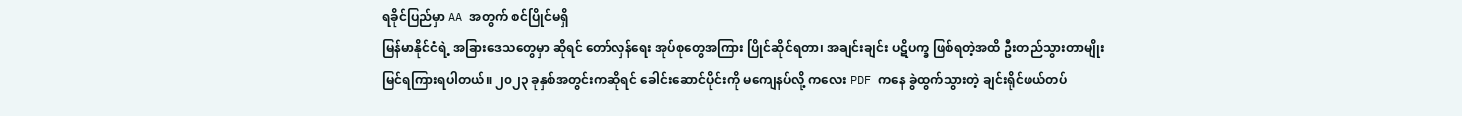ရခိုင်ပြည်မှာ AA အတွက် စင်ပြိုင်မရှိ
မြန်မာနိုင်ငံရဲ့ အခြားဒေသတွေမှာ ဆိုရင် တော်လှန်ရေး အုပ်စုတွေအကြား ပြိုင်ဆိုင်ရတာ၊ အချင်းချင်း ပဋိပက္ခ ဖြစ်ရတဲ့အထိ ဦးတည်သွားတာမျိုး မြင်ရကြားရပါတယ်။ ၂၀၂၃ ခုနှစ်အတွင်းကဆိုရင် ခေါင်းဆောင်ပိုင်းကို မကျေနပ်လို့ ကလေး PDF ကနေ ခွဲထွက်သွားတဲ့ ချင်းရိုင်ဖယ်တပ်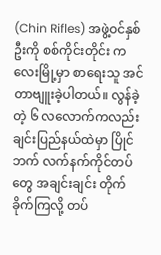(Chin Rifles) အဖွဲ့ဝင်နှစ်ဦးကို စစ်ကိုင်းတိုင်း ကလေးမြို့မှာ စာရေးသူ အင်တာဗျူးခဲ့ပါတယ်။ လွန်ခဲ့တဲ့ ၆ လလောက်ကလည်း ချင်းပြည်နယ်ထဲမှာ ပြိုင်ဘက် လက်နက်ကိုင်တပ်တွေ အချင်းချင်း တိုက်ခိုက်ကြလို့ တပ်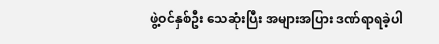ဖွဲ့ဝင်နှစ်ဦး သေဆုံးပြီး အများအပြား ဒဏ်ရာရခဲ့ပါ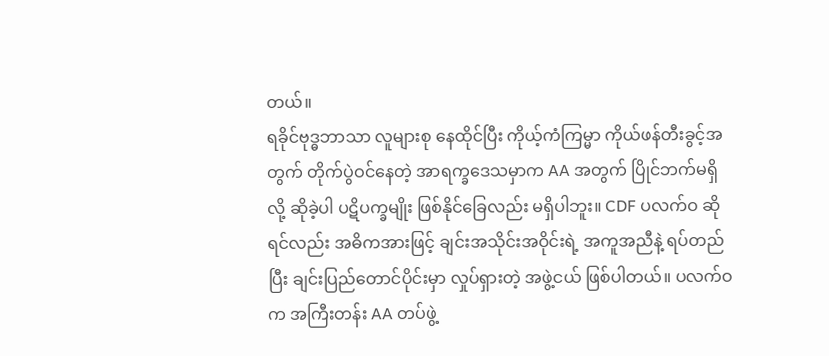တယ်။
ရခိုင်ဗုဒ္ဓဘာသာ လူများစု နေထိုင်ပြီး ကိုယ့်ကံကြမ္မာ ကိုယ်ဖန်တီးခွင့်အတွက် တိုက်ပွဲဝင်နေတဲ့ အာရက္ခဒေသမှာက AA အတွက် ပြိုင်ဘက်မရှိလို့ ဆိုခဲ့ပါ ပဋိပက္ခမျိုး ဖြစ်နိုင်ခြေလည်း မရှိပါဘူး။ CDF ပလက်ဝ ဆိုရင်လည်း အဓိကအားဖြင့် ချင်းအသိုင်းအဝိုင်းရဲ့ အကူအညီနဲ့ ရပ်တည်ပြီး ချင်းပြည်တောင်ပိုင်းမှာ လှုပ်ရှားတဲ့ အဖွဲ့ငယ် ဖြစ်ပါတယ်။ ပလက်ဝက အကြီးတန်း AA တပ်ဖွဲ့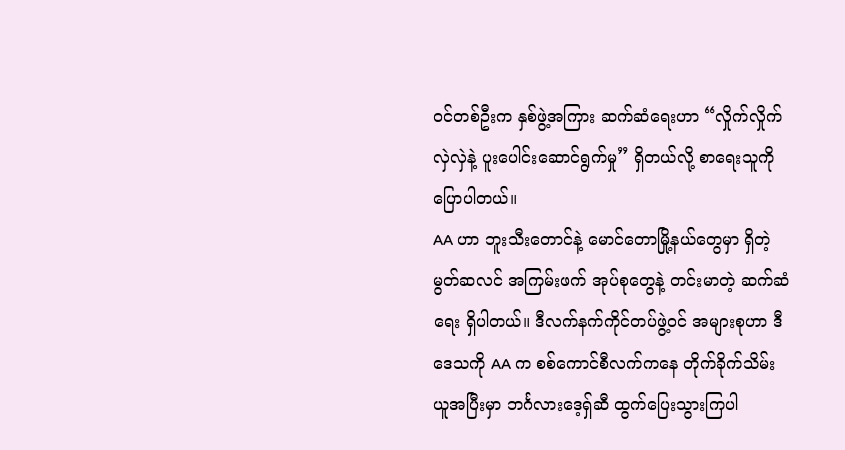ဝင်တစ်ဦးက နှစ်ဖွဲ့အကြား ဆက်ဆံရေးဟာ “လှိုက်လှိုက်လှဲလှဲနဲ့ ပူးပေါင်းဆောင်ရွက်မှု” ရှိတယ်လို့ စာရေးသူကို ပြောပါတယ်။
AA ဟာ ဘူးသီးတောင်နဲ့ မောင်တောမြို့နယ်တွေမှာ ရှိတဲ့ မွတ်ဆလင် အကြမ်းဖက် အုပ်စုတွေနဲ့ တင်းမာတဲ့ ဆက်ဆံရေး ရှိပါတယ်။ ဒီလက်နက်ကိုင်တပ်ဖွဲ့ဝင် အများစုဟာ ဒီဒေသကို AA က စစ်ကောင်စီလက်ကနေ တိုက်ခိုက်သိမ်းယူအပြီးမှာ ဘင်္ဂလားဒေ့ရှ်ဆီ ထွက်ပြေးသွားကြပါ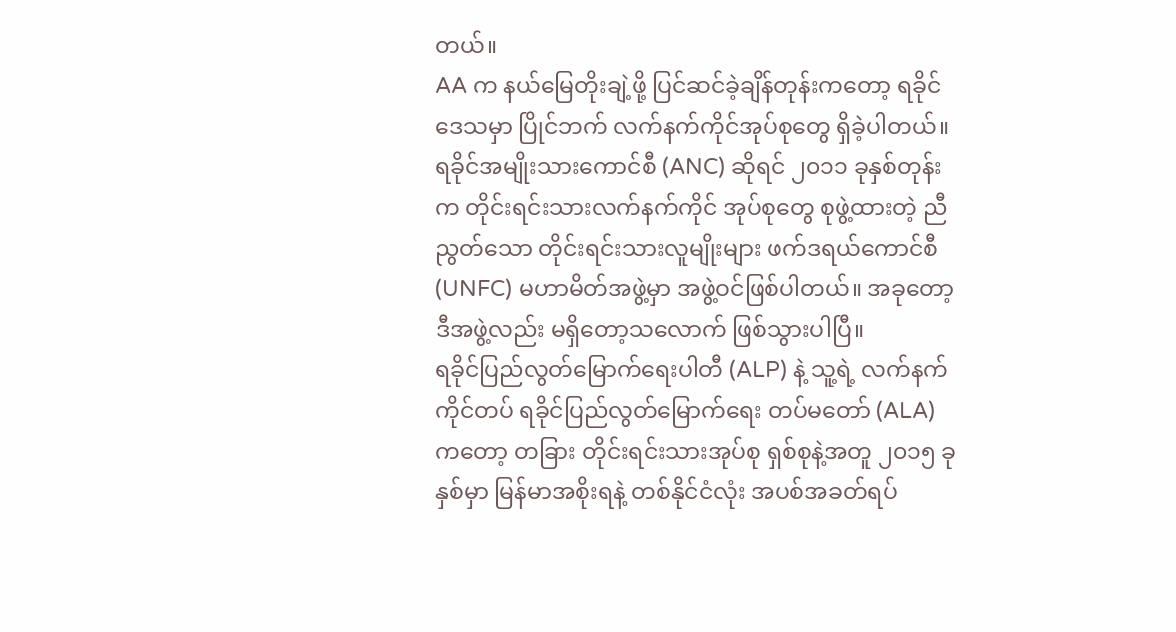တယ်။
AA က နယ်မြေတိုးချဲ့ဖို့ ပြင်ဆင်ခဲ့ချိန်တုန်းကတော့ ရခိုင်ဒေသမှာ ပြိုင်ဘက် လက်နက်ကိုင်အုပ်စုတွေ ရှိခဲ့ပါတယ်။ ရခိုင်အမျိုးသားကောင်စီ (ANC) ဆိုရင် ၂၀၁၁ ခုနှစ်တုန်းက တိုင်းရင်းသားလက်နက်ကိုင် အုပ်စုတွေ စုဖွဲ့ထားတဲ့ ညီညွတ်သော တိုင်းရင်းသားလူမျိုးများ ဖက်ဒရယ်ကောင်စီ (UNFC) မဟာမိတ်အဖွဲ့မှာ အဖွဲ့ဝင်ဖြစ်ပါတယ်။ အခုတော့ ဒီအဖွဲ့လည်း မရှိတော့သလောက် ဖြစ်သွားပါပြီ။
ရခိုင်ပြည်လွတ်မြောက်ရေးပါတီ (ALP) နဲ့ သူ့ရဲ့ လက်နက်ကိုင်တပ် ရခိုင်ပြည်လွတ်မြောက်ရေး တပ်မတော် (ALA) ကတော့ တခြား တိုင်းရင်းသားအုပ်စု ရှစ်စုနဲ့အတူ ၂၀၁၅ ခုနှစ်မှာ မြန်မာအစိုးရနဲ့ တစ်နိုင်ငံလုံး အပစ်အခတ်ရပ်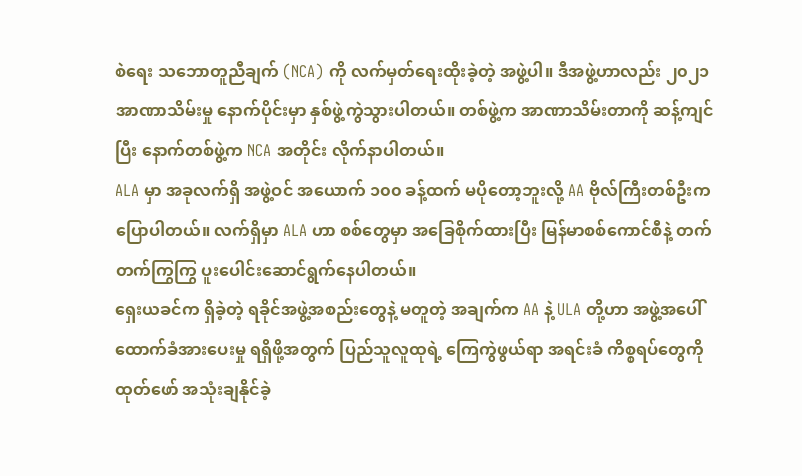စဲရေး သဘောတူညီချက် (NCA) ကို လက်မှတ်ရေးထိုးခဲ့တဲ့ အဖွဲ့ပါ။ ဒီအဖွဲ့ဟာလည်း ၂၀၂၁ အာဏာသိမ်းမှု နောက်ပိုင်းမှာ နှစ်ဖွဲ့ကွဲသွားပါတယ်။ တစ်ဖွဲ့က အာဏာသိမ်းတာကို ဆန့်ကျင်ပြီး နောက်တစ်ဖွဲ့က NCA အတိုင်း လိုက်နာပါတယ်။
ALA မှာ အခုလက်ရှိ အဖွဲ့ဝင် အယောက် ၁၀၀ ခန့်ထက် မပိုတော့ဘူးလို့ AA ဗိုလ်ကြီးတစ်ဦးက ပြောပါတယ်။ လက်ရှိမှာ ALA ဟာ စစ်တွေမှာ အခြေစိုက်ထားပြီး မြန်မာစစ်ကောင်စီနဲ့ တက်တက်ကြွကြွ ပူးပေါင်းဆောင်ရွက်နေပါတယ်။
ရှေးယခင်က ရှိခဲ့တဲ့ ရခိုင်အဖွဲ့အစည်းတွေနဲ့ မတူတဲ့ အချက်က AA နဲ့ ULA တို့ဟာ အဖွဲ့အပေါ် ထောက်ခံအားပေးမှု ရရှိဖို့အတွက် ပြည်သူလူထုရဲ့ ကြေကွဲဖွယ်ရာ အရင်းခံ ကိစ္စရပ်တွေကို ထုတ်ဖော် အသုံးချနိုင်ခဲ့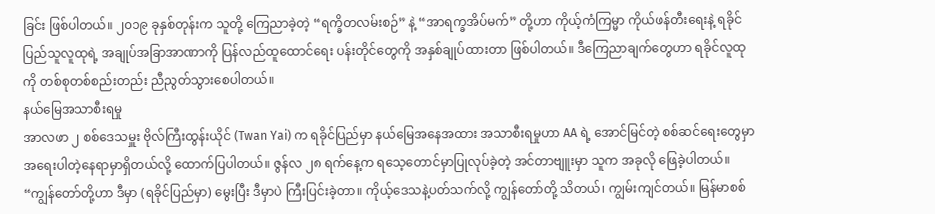ခြင်း ဖြစ်ပါတယ်။ ၂၀၁၉ ခုနှစ်တုန်းက သူတို့ ကြေညာခဲ့တဲ့ “ရက္ခိတလမ်းစဉ်” နဲ့ “အာရက္ခအိပ်မက်” တို့ဟာ ကိုယ့်ကံကြမ္မာ ကိုယ်ဖန်တီးရေးနဲ့ ရခိုင်ပြည်သူလူထုရဲ့ အချုပ်အခြာအာဏာကို ပြန်လည်ထူထောင်ရေး ပန်းတိုင်တွေကို အနှစ်ချုပ်ထားတာ ဖြစ်ပါတယ်။ ဒီကြေညာချက်တွေဟာ ရခိုင်လူထုကို တစ်စုတစ်စည်းတည်း ညီညွတ်သွားစေပါတယ်။
နယ်မြေအသာစီးရမှု
အာလဖာ ၂ စစ်ဒေသမှူး ဗိုလ်ကြီးထွန်းယိုင် (Twan Yai) က ရခိုင်ပြည်မှာ နယ်မြေအနေအထား အသာစီးရမှုဟာ AA ရဲ့ အောင်မြင်တဲ့ စစ်ဆင်ရေးတွေမှာ အရေးပါတဲ့နေရာမှာရှိတယ်လို့ ထောက်ပြပါတယ်။ ဇွန်လ ၂၈ ရက်နေ့က ရသေ့တောင်မှာပြုလုပ်ခဲ့တဲ့ အင်တာဗျူးမှာ သူက အခုလို ဖြေခဲ့ပါတယ်။
“ကျွန်တော်တို့ဟာ ဒီမှာ (ရခိုင်ပြည်မှာ) မွေးပြီး ဒီမှာပဲ ကြီးပြင်းခဲ့တာ။ ကိုယ့်ဒေသနဲ့ပတ်သက်လို့ ကျွန်တော်တို့ သိတယ်၊ ကျွမ်းကျင်တယ်။ မြန်မာစစ်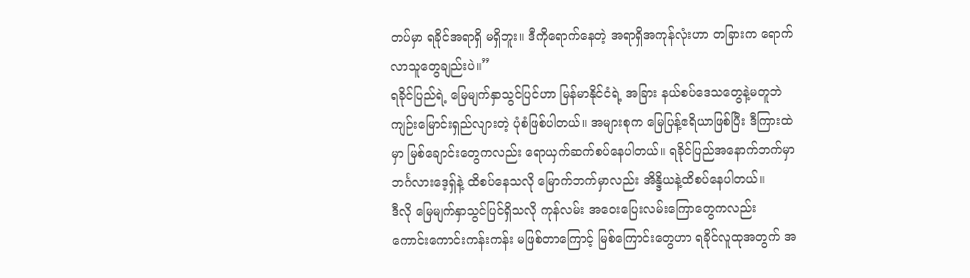တပ်မှာ ရခိုင်အရာရှိ မရှိဘူး။ ဒီကိုရောက်နေတဲ့ အရာရှိအကုန်လုံးဟာ တခြားက ရောက်လာသူတွေချည်းပဲ။”
ရခိုင်ပြည်ရဲ့ မြေမျက်နှာသွင်ပြင်ဟာ မြန်မာနိုင်ငံရဲ့ အခြား နယ်စပ်ဒေသတွေနဲ့မတူဘဲ ကျဉ်းမြောင်းရှည်လျားတဲ့ ပုံစံဖြစ်ပါတယ်။ အများစုက မြေပြန့်ဧရိယာဖြစ်ပြီး ဒီကြားထဲမှာ မြစ်ချောင်းတွေကလည်း ရောယှက်ဆက်စပ်နေပါတယ်။ ရခိုင်ပြည်အနောက်ဘက်မှာ ဘင်္ဂလားဒေ့ရှ်နဲ့ ထိစပ်နေသလို မြောက်ဘက်မှာလည်း အိန္ဒိယနဲ့ထိစပ်နေပါတယ်။
ဒီလို မြေမျက်နှာသွင်ပြင်ရှိသလို ကုန်လမ်း အဝေးပြေးလမ်းကြောတွေကလည်း ကောင်းကောင်းကန်းကန်း မဖြစ်တာကြောင့် မြစ်ကြောင်းတွေဟာ ရခိုင်လူထုအတွက် အ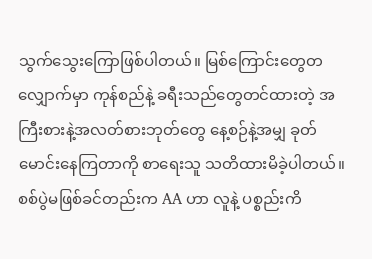သွက်သွေးကြောဖြစ်ပါတယ်။ မြစ်ကြောင်းတွေတလျှောက်မှာ ကုန်စည်နဲ့ ခရီးသည်တွေတင်ထားတဲ့ အကြီးစားနဲ့အလတ်စားဘုတ်တွေ နေ့စဉ်နဲ့အမျှ ခုတ်မောင်းနေကြတာကို စာရေးသူ သတိထားမိခဲ့ပါတယ်။
စစ်ပွဲမဖြစ်ခင်တည်းက AA ဟာ လူနဲ့ ပစ္စည်းကိ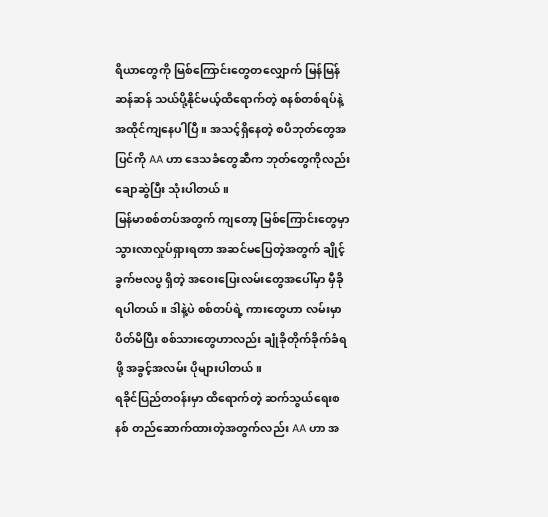ရိယာတွေကို မြစ်ကြောင်းတွေတလျှောက် မြန်မြန်ဆန်ဆန် သယ်ပို့နိုင်မယ့်ထိရောက်တဲ့ စနစ်တစ်ရပ်နဲ့ အထိုင်ကျနေပါပြီ။ အသင့်ရှိနေတဲ့ စပိဘုတ်တွေအပြင်ကို AA ဟာ ဒေသခံတွေဆီက ဘုတ်တွေကိုလည်း ချောဆွဲပြီး သုံးပါတယ်။
မြန်မာစစ်တပ်အတွက် ကျတော့ မြစ်ကြောင်းတွေမှာ သွားလာလှုပ်ရှားရတာ အဆင်မပြေတဲ့အတွက် ချိုင့်ခွက်ဗလပွ ရှိတဲ့ အဝေးပြေးလမ်းတွေအပေါ်မှာ မှီခိုရပါတယ်။ ဒါနဲ့ပဲ စစ်တပ်ရဲ့ ကားတွေဟာ လမ်းမှာ ပိတ်မိပြီး စစ်သားတွေဟာလည်း ချုံခိုတိုက်ခိုက်ခံရဖို့ အခွင့်အလမ်း ပိုများပါတယ်။
ရခိုင်ပြည်တဝန်းမှာ ထိရောက်တဲ့ ဆက်သွယ်ရေးစနစ် တည်ဆောက်ထားတဲ့အတွက်လည်း AA ဟာ အ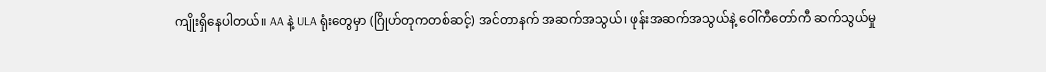ကျိုးရှိနေပါတယ်။ AA နဲ့ ULA ရုံးတွေမှာ (ဂြိုဟ်တုကတစ်ဆင့်) အင်တာနက် အဆက်အသွယ်၊ ဖုန်းအဆက်အသွယ်နဲ့ ဝေါ်ကီတော်ကီ ဆက်သွယ်မှု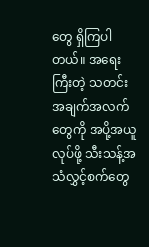တွေ ရှိကြပါတယ်။ အရေးကြီးတဲ့ သတင်းအချက်အလက် တွေကို အပို့အယူလုပ်ဖို့ သီးသန့်အသံလွှင့်စက်တွေ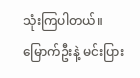သုံးကြပါတယ်။
မြောက်ဦးနဲ့ မင်းပြား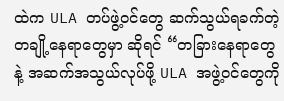ထဲက ULA တပ်ဖွဲ့ဝင်တွေ ဆက်သွယ်ရခက်တဲ့ တချို့နေရာတွေမှာ ဆိုရင် “တခြားနေရာတွေနဲ့ အဆက်အသွယ်လုပ်ဖို့ ULA အဖွဲ့ဝင်တွေကို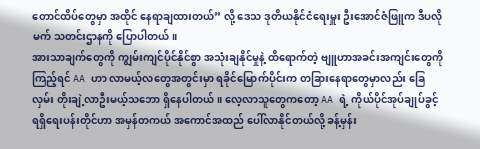တောင်ထိပ်တွေမှာ အထိုင် နေရာချထားတယ်” လို့ ဒေသ ဒုတိယနိုင်ငံရေးမှူး ဦးအောင်ဇံဖြူက ဒီပလိုမက် သတင်းဌာနကို ပြောပါတယ်။
အားသာချက်တွေကို ကျွမ်းကျင်ပိုင်နိုင်စွာ အသုံးချနိုင်မှုနဲ့ ထိရောက်တဲ့ ဗျူဟာအခင်းအကျင်းတွေကို ကြည့်ရင် AA ဟာ လာမယ့်လတွေအတွင်းမှာ ရခိုင်မြောက်ပိုင်းက တခြားနေရာတွေမှာလည်း ခြေလှမ်း တိုးချဲ့လာဦးမယ့်သဘော ရှိနေပါတယ်။ လေ့လာသူတွေကတော့ AA ရဲ့ ကိုယ်ပိုင်အုပ်ချုပ်ခွင့်ရရှိရေးပန်းတိုင်ဟာ အမှန်တကယ် အကောင်အထည် ပေါ်လာနိုင်တယ်လို့ ခန့်မှန်း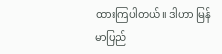ထားကြပါတယ်။ ဒါဟာ မြန်မာပြည်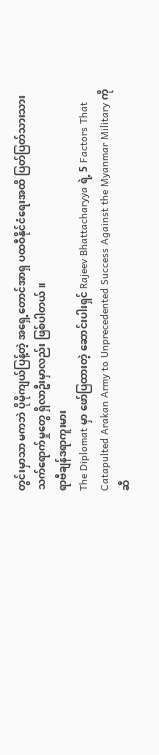တွင်းမှာသာ မကဘဲ ပိုမိုကျယ်ပြန့်တဲ့ အရှေ့တောင်အာရှ ပထဝီနိုင်ငံရေးအထိ ပြတ်ပြတ်သားသား သက်ရောက်မှုတွေ ရှိလာဦးမှာလည်း ဖြစ်ပါတယ်။
ရာဗီချန်ဒရာကူးမား
The Diplomat မှာ ဖော်ပြထားတဲ့ ဆောင်းပါးရှင် Rajeev Bhattacharyya ရဲ့ 5 Factors That Catapulted Arakan Army to Unprecedented Success Against the Myanmar Military ကို ဆီ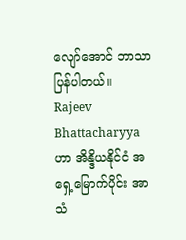လျော်အောင် ဘာသာပြန်ပါတယ်။ Rajeev Bhattacharyya ဟာ အိန္ဒိယနိုင်ငံ အရှေ့မြောက်ပိုင်း အာသံ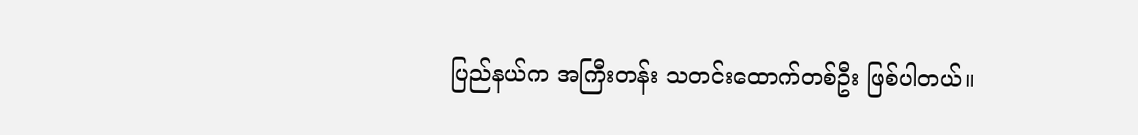ပြည်နယ်က အကြီးတန်း သတင်းထောက်တစ်ဦး ဖြစ်ပါတယ်။